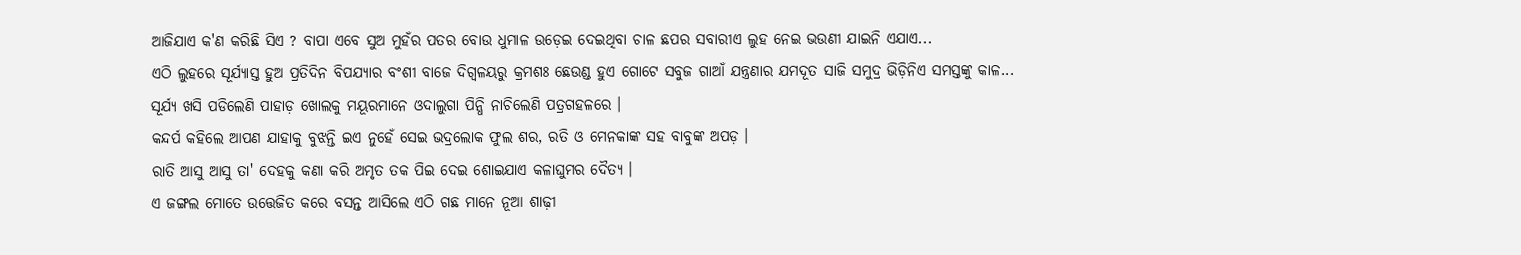ଆଜିଯାଏ କ'ଣ କରିଛି ସିଏ ? ବାପା ଏବେ ସୁଅ ମୁହଁର ପତର ବୋଉ ଧୁମାଳ ଉଡ଼େଇ ଦେଇଥିବା ଚାଳ ଛପର ସବାରୀଏ ଲୁହ ନେଇ ଭଉଣୀ ଯାଇନି ଏଯାଏ...
ଏଠି ଲୁହରେ ସୂର୍ଯ୍ୟାସ୍ତ ହୁଅ ପ୍ରତିଦିନ ବିପଯ୍ୟାର ବଂଶୀ ବାଜେ ଦିଗ୍ବଳୟରୁ କ୍ରମଶଃ ଛେଉଣ୍ଡ ହୁଏ ଗୋଟେ ସବୁଜ ଗାଆଁ ଯନ୍ତ୍ରଣାର ଯମଦୂତ ସାଜି ସମୁଦ୍ର ଭିଡ଼ିନିଏ ସମସ୍ତଙ୍କୁ କାଳ...
ସୂର୍ଯ୍ୟ ଖସି ପଡିଲେଣି ପାହାଡ଼ ଖୋଲକୁ ମୟୂରମାନେ ଓଦାଲୁଗା ପିନ୍ଧି ନାଚିଲେଣି ପତ୍ରଗହଳରେ ।
କନ୍ଦର୍ପ କହିଲେ ଆପଣ ଯାହାକୁ ବୁଝନ୍ତି ଇଏ ନୁହେଁ ସେଇ ଭଦ୍ରଲୋକ ଫୁଲ ଶର, ରତି ଓ ମେନକାଙ୍କ ସହ ବାବୁଙ୍କ ଅପଡ଼ ।
ରାତି ଆସୁ ଆସୁ ତା' ଦେହକୁ କଣା କରି ଅମୃତ ତକ ପିଇ ଦେଇ ଶୋଇଯାଏ କଳାଘୁମର ଦୈତ୍ୟ ।
ଏ ଜଙ୍ଗଲ ମୋତେ ଉତ୍ତେଜିତ କରେ ବସନ୍ତ ଆସିଲେ ଏଠି ଗଛ ମାନେ ନୂଆ ଶାଢ଼ୀ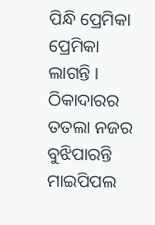ପିନ୍ଧି ପ୍ରେମିକା ପ୍ରେମିକା ଲାଗନ୍ତି ।
ଠିକାଦାରର ତତଲା ନଜର ବୁଝିପାରନ୍ତି ମାଇପିପଲ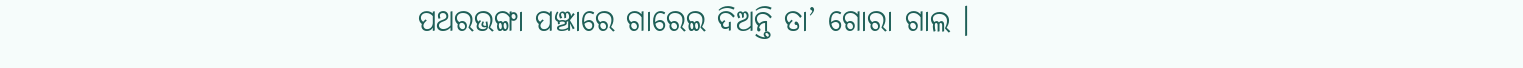ପଥରଭଙ୍ଗା ପଞ୍ଝାରେ ଗାରେଇ ଦିଅନ୍ତି ତା’ ଗୋରା ଗାଲ ।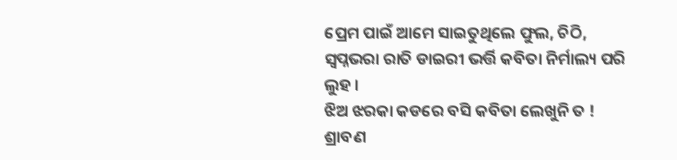ପ୍ରେମ ପାଇଁ ଆମେ ସାଇତୁଥିଲେ ଫୁଲ, ଚିଠି, ସ୍ୱପ୍ନଭରା ରାତି ଡାଇରୀ ଭର୍ତ୍ତି କବିତା ନିର୍ମାଲ୍ୟ ପରି ଲୁହ ।
ଝିଅ ଝରକା କଡରେ ବସି କବିତା ଲେଖୁନି ତ ! ଶ୍ରାବଣ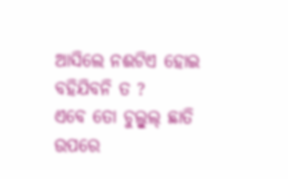ଆସିଲେ ନଈଟିଏ ହୋଇ ବହିଯିବନି ତ ?
ଏବେ ତୋ ଚୁଲ୍ବୁଲ୍ ଛାତି ଉପରେ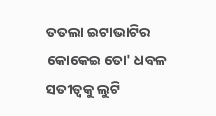ତତଲା ଇଟାଭାଟିର କୋକେଇ ତୋ' ଧବଳ ସତୀତ୍ୱକୁ ଲୁଟି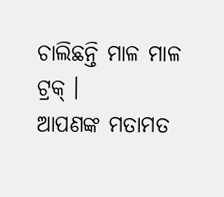ଚାଲିଛନ୍ତି ମାଳ ମାଳ ଟ୍ରକ୍ ।
ଆପଣଙ୍କ ମତାମତ